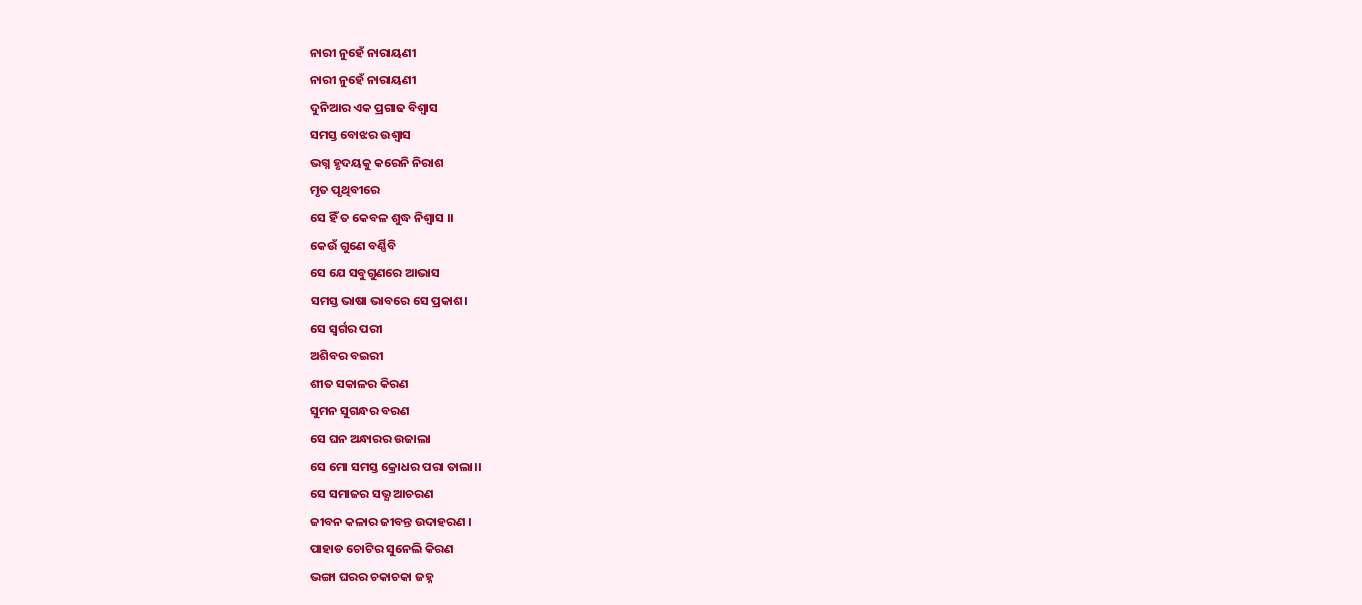ନାରୀ ନୁହେଁ ନାରାୟଣୀ
ନାରୀ ନୁହେଁ ନାରାୟଣୀ
ଦୁନିଆର ଏକ ପ୍ରଗାଢ ବିଶ୍ବାସ
ସମସ୍ତ ବୋଝର ଉଶ୍ବାସ
ଭଗ୍ନ ହୃଦୟକୁ କରେନି ନିରାଶ
ମୃତ ପୃଥିବୀରେ
ସେ ହିଁ ତ କେବଳ ଶୁଦ୍ଧ ନିଶ୍ବାସ ।।
କେଉଁ ଗୁଣେ ବର୍ଣ୍ଣିବି
ସେ ଯେ ସବୁଗୁଣରେ ଆଭାସ
ସମସ୍ତ ଭାଷା ଭାବରେ ସେ ପ୍ରକାଶ।
ସେ ସ୍ବର୍ଗର ପରୀ
ଅଶିବର ବଇରୀ
ଶୀତ ସକାଳର କିରଣ
ସୁମନ ସୁଗନ୍ଧର ବରଣ
ସେ ଘନ ଅନ୍ଧାରର ଉଜାଲା
ସେ ମୋ ସମସ୍ତ କ୍ରୋଧର ପରା ତାଲା।।
ସେ ସମାଜର ସଭ୍ଯ ଆଚରଣ
ଜୀବନ କଳାର ଜୀବନ୍ତ ଉଦାହରଣ ।
ପାହାଡ ଚୋଟିର ସୁନେଲି କିରଣ
ଭଙ୍ଗା ଘରର ଚକାଚକା ଜହ୍ନ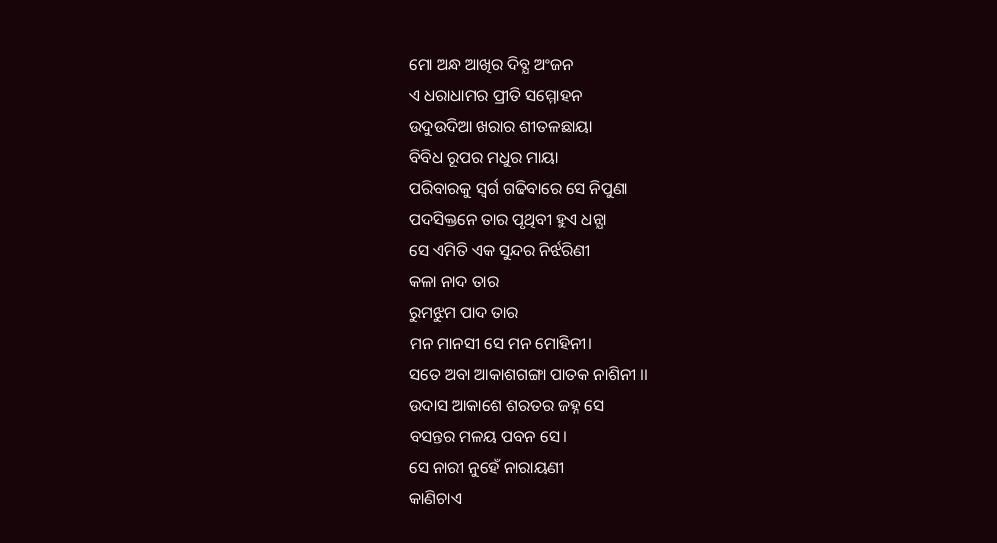ମୋ ଅନ୍ଧ ଆଖିର ଦିବ୍ଯ ଅଂଜନ
ଏ ଧରାଧାମର ପ୍ରୀତି ସମ୍ମୋହନ
ଉଦୁଉଦିଆ ଖରାର ଶୀତଳଛାୟା
ବିବିଧ ରୂପର ମଧୁର ମାୟା
ପରିବାରକୁ ସ୍ବର୍ଗ ଗଢିବାରେ ସେ ନିପୁଣା
ପଦସିକ୍ତନେ ତାର ପୃଥିବୀ ହୁଏ ଧନ୍ଯା
ସେ ଏମିତି ଏକ ସୁନ୍ଦର ନିର୍ଝରିଣୀ
କଳା ନାଦ ତାର
ରୁମଝୁମ ପାଦ ତାର
ମନ ମାନସୀ ସେ ମନ ମୋହିନୀ।
ସତେ ଅବା ଆକାଶଗଙ୍ଗା ପାତକ ନାଶିନୀ ।।
ଉଦାସ ଆକାଶେ ଶରତର ଜହ୍ନ ସେ
ବସନ୍ତର ମଳୟ ପବନ ସେ।
ସେ ନାରୀ ନୁହେଁ ନାରାୟଣୀ
କାଣିଚାଏ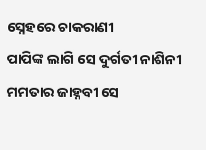ସ୍ନେହରେ ଚାକରାଣୀ
ପାପିଙ୍କ ଲାଗି ସେ ଦୁର୍ଗତୀ ନାଶିନୀ
ମମତାର ଜାହ୍ନବୀ ସେ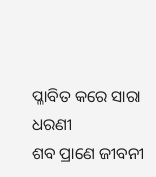ପ୍ଳାବିତ କରେ ସାରା ଧରଣୀ
ଶବ ପ୍ରାଣେ ଜୀବନୀ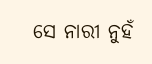ସେ ନାରୀ ନୁହଁ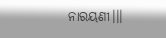ନାରୟଣୀ।।।